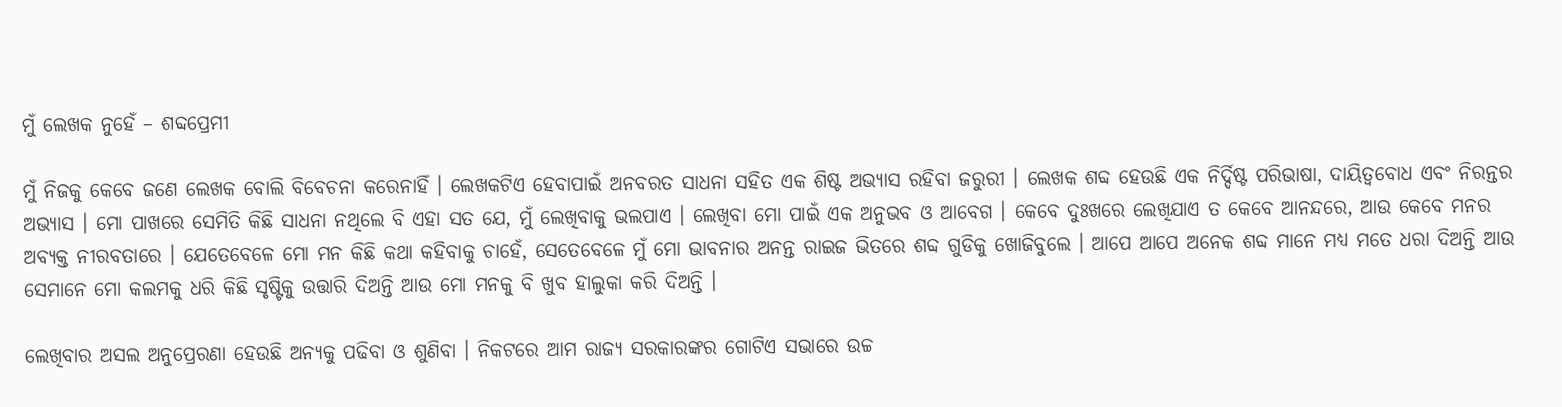ମୁଁ ଲେଖକ ନୁହେଁ – ଶବ୍ଦପ୍ରେମୀ

ମୁଁ ନିଜକୁ କେବେ ଜଣେ ଲେଖକ ବୋଲି ବିବେଚନା କରେନାହିଁ । ଲେଖକଟିଏ ହେବାପାଇଁ ଅନବରତ ସାଧନା ସହିତ ଏକ ଶିଷ୍ଟ ଅଭ୍ୟାସ ରହିବା ଜରୁରୀ । ଲେଖକ ଶବ୍ଦ ହେଉଛି ଏକ ନିର୍ଦ୍ଦିଷ୍ଟ ପରିଭାଷା, ଦାୟିତ୍ୱବୋଧ ଏବଂ ନିରନ୍ତର ଅଭ୍ୟାସ । ମୋ ପାଖରେ ସେମିତି କିଛି ସାଧନା ନଥିଲେ ବି ଏହା ସତ ଯେ, ମୁଁ ଲେଖିବାକୁ ଭଲପାଏ । ଲେଖିବା ମୋ ପାଇଁ ଏକ ଅନୁଭବ ଓ ଆବେଗ । କେବେ ଦୁଃଖରେ ଲେଖିଯାଏ ତ କେବେ ଆନନ୍ଦରେ, ଆଉ କେବେ ମନର ଅବ୍ୟକ୍ତ ନୀରବତାରେ । ଯେତେବେଳେ ମୋ ମନ କିଛି କଥା କହିବାକୁ ଚାହେଁ, ସେତେବେଳେ ମୁଁ ମୋ ଭାବନାର ଅନନ୍ତ ରାଇଜ ଭିତରେ ଶବ୍ଦ ଗୁଡିକୁ ଖୋଜିବୁଲେ । ଆପେ ଆପେ ଅନେକ ଶବ୍ଦ ମାନେ ମଧ୍ୟ ମତେ ଧରା ଦିଅନ୍ତି ଆଉ ସେମାନେ ମୋ କଲମକୁ ଧରି କିଛି ସୃଷ୍ଟିକୁ ଉତ୍ତାରି ଦିଅନ୍ତି ଆଉ ମୋ ମନକୁ ବି ଖୁବ ହାଲୁକା କରି ଦିଅନ୍ତି ।

ଲେଖିବାର ଅସଲ ଅନୁପ୍ରେରଣା ହେଉଛି ଅନ୍ୟକୁ ପଢିବା ଓ ଶୁଣିବା । ନିକଟରେ ଆମ ରାଜ୍ୟ ସରକାରଙ୍କର ଗୋଟିଏ ସଭାରେ ଉଚ୍ଚ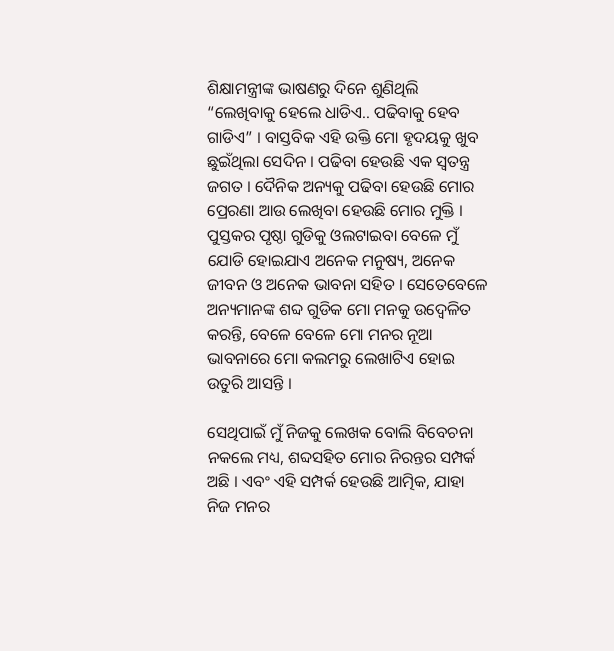ଶିକ୍ଷାମନ୍ତ୍ରୀଙ୍କ ଭାଷଣରୁ ଦିନେ ଶୁଣିଥିଲି “ଲେଖିବାକୁ ହେଲେ ଧାଡିଏ.. ପଢିବାକୁ ହେବ ଗାଡିଏ” । ବାସ୍ତବିକ ଏହି ଉକ୍ତି ମୋ ହୃଦୟକୁ ଖୁବ ଛୁଇଁଥିଲା ସେଦିନ । ପଢିବା ହେଉଛି ଏକ ସ୍ଵତନ୍ତ୍ର ଜଗତ । ଦୈନିକ ଅନ୍ୟକୁ ପଢିବା ହେଉଛି ମୋର ପ୍ରେରଣା ଆଉ ଲେଖିବା ହେଉଛି ମୋର ମୁକ୍ତି । ପୁସ୍ତକର ପୃଷ୍ଠା ଗୁଡିକୁ ଓଲଟାଇବା ବେଳେ ମୁଁ ଯୋଡି ହୋଇଯାଏ ଅନେକ ମନୁଷ୍ୟ, ଅନେକ ଜୀବନ ଓ ଅନେକ ଭାବନା ସହିତ । ସେତେବେଳେ ଅନ୍ୟମାନଙ୍କ ଶବ୍ଦ ଗୁଡିକ ମୋ ମନକୁ ଉଦ୍ବେଳିତ କରନ୍ତି, ବେଳେ ବେଳେ ମୋ ମନର ନୂଆ ଭାବନାରେ ମୋ କଲମରୁ ଲେଖାଟିଏ ହୋଇ ଉତୁରି ଆସନ୍ତି ।

ସେଥିପାଇଁ ମୁଁ ନିଜକୁ ଲେଖକ ବୋଲି ବିବେଚନା ନକଲେ ମଧ୍ୟ, ଶବ୍ଦସହିତ ମୋର ନିରନ୍ତର ସମ୍ପର୍କ ଅଛି । ଏବଂ ଏହି ସମ୍ପର୍କ ହେଉଛି ଆତ୍ମିକ, ଯାହା ନିଜ ମନର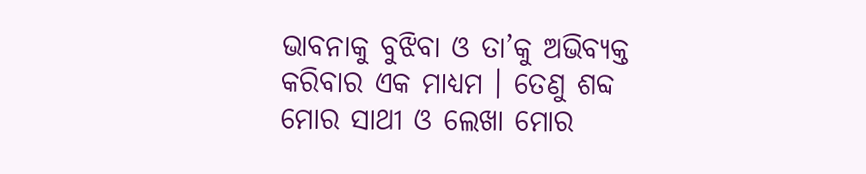ଭାବନାକୁ ବୁଝିବା ଓ ତା’କୁ ଅଭିବ୍ୟକ୍ତ କରିବାର ଏକ ମାଧ୍ୟମ । ତେଣୁ ଶବ୍ଦ ମୋର ସାଥୀ ଓ ଲେଖା ମୋର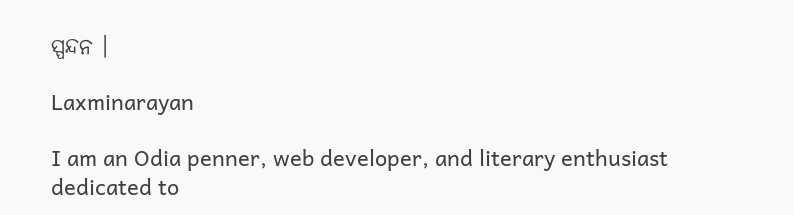ସ୍ପନ୍ଦନ ।

Laxminarayan

I am an Odia penner, web developer, and literary enthusiast dedicated to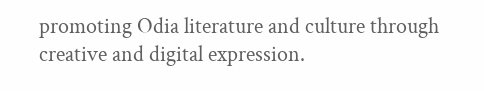promoting Odia literature and culture through creative and digital expression.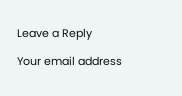Leave a Reply

Your email address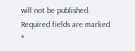will not be published. Required fields are marked *